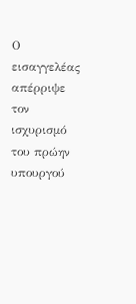Ο εισαγγελέας απέρριψε τον ισχυρισμό του πρώην υπουργού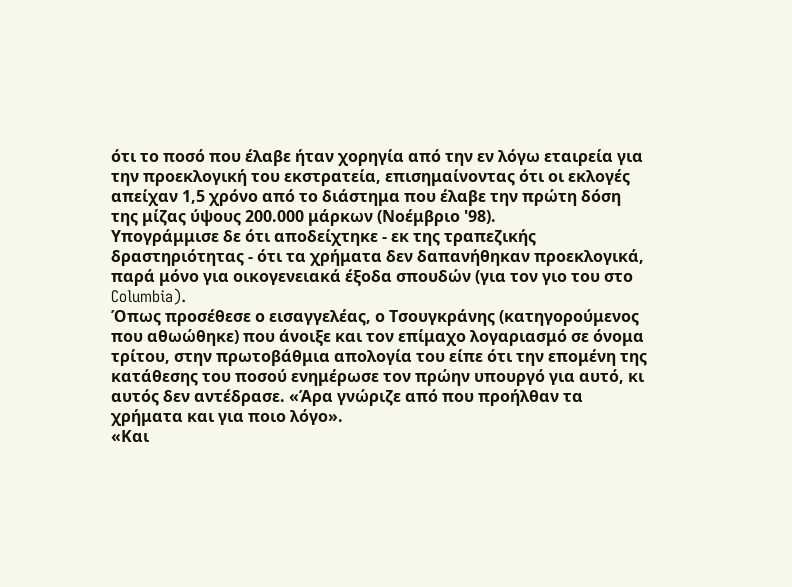ότι το ποσό που έλαβε ήταν χορηγία από την εν λόγω εταιρεία για την προεκλογική του εκστρατεία, επισημαίνοντας ότι οι εκλογές απείχαν 1,5 χρόνο από το διάστημα που έλαβε την πρώτη δόση της μίζας ύψους 200.000 μάρκων (Νοέμβριο '98).
Υπογράμμισε δε ότι αποδείχτηκε - εκ της τραπεζικής δραστηριότητας - ότι τα χρήματα δεν δαπανήθηκαν προεκλογικά, παρά μόνο για οικογενειακά έξοδα σπουδών (για τον γιο του στο Columbia).
Όπως προσέθεσε ο εισαγγελέας, ο Τσουγκράνης (κατηγορούμενος που αθωώθηκε) που άνοιξε και τον επίμαχο λογαριασμό σε όνομα τρίτου, στην πρωτοβάθμια απολογία του είπε ότι την επομένη της κατάθεσης του ποσού ενημέρωσε τον πρώην υπουργό για αυτό, κι αυτός δεν αντέδρασε. «Άρα γνώριζε από που προήλθαν τα χρήματα και για ποιο λόγο».
«Και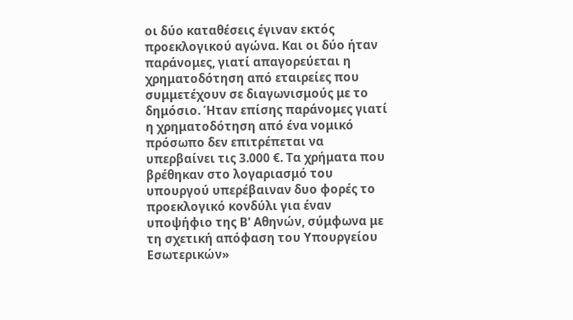οι δύο καταθέσεις έγιναν εκτός προεκλογικού αγώνα. Και οι δύο ήταν παράνομες, γιατί απαγορεύεται η χρηματοδότηση από εταιρείες που συμμετέχουν σε διαγωνισμούς με το δημόσιο. Ήταν επίσης παράνομες γιατί η χρηματοδότηση από ένα νομικό πρόσωπο δεν επιτρέπεται να υπερβαίνει τις 3.000 €. Τα χρήματα που βρέθηκαν στο λογαριασμό του υπουργού υπερέβαιναν δυο φορές το προεκλογικό κονδύλι για έναν υποψήφιο της Β' Αθηνών, σύμφωνα με τη σχετική απόφαση του Υπουργείου Εσωτερικών»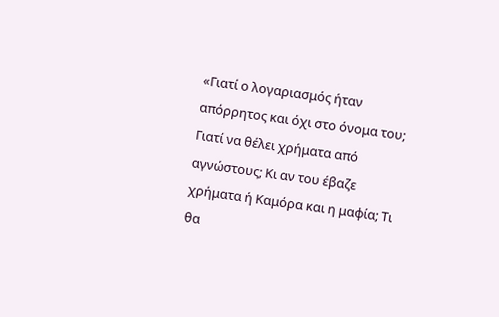«Γιατί ο λογαριασμός ήταν απόρρητος και όχι στο όνομα του; Γιατί να θέλει χρήματα από αγνώστους; Κι αν του έβαζε χρήματα ή Καμόρα και η μαφία; Τι θα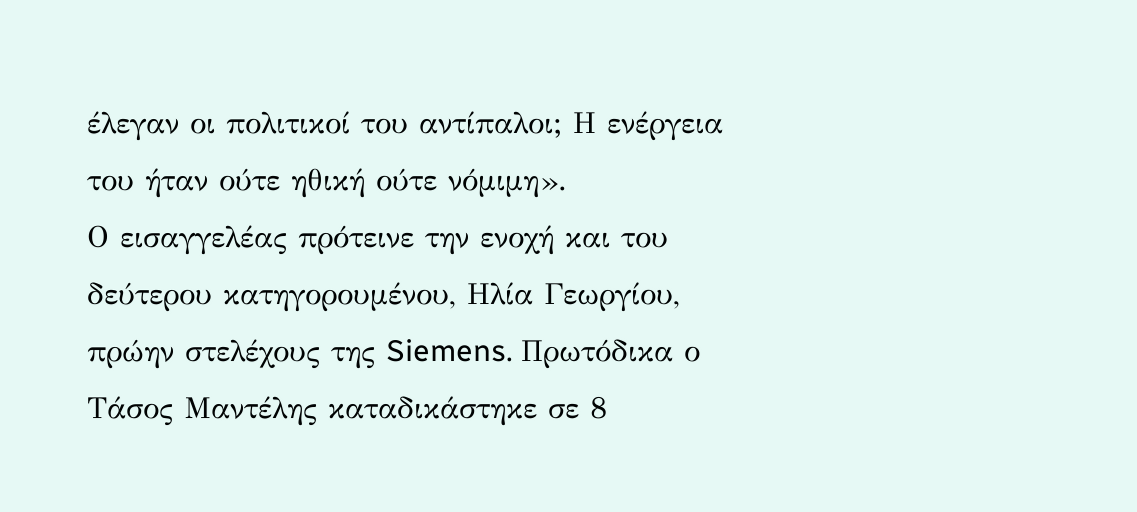έλεγαν οι πολιτικοί του αντίπαλοι; Η ενέργεια του ήταν ούτε ηθική ούτε νόμιμη».
Ο εισαγγελέας πρότεινε την ενοχή και του δεύτερου κατηγορουμένου, Ηλία Γεωργίου, πρώην στελέχους της Siemens. Πρωτόδικα ο Τάσος Μαντέλης καταδικάστηκε σε 8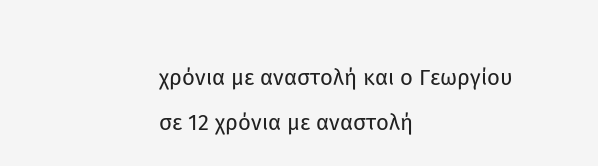χρόνια με αναστολή και ο Γεωργίου σε 12 χρόνια με αναστολή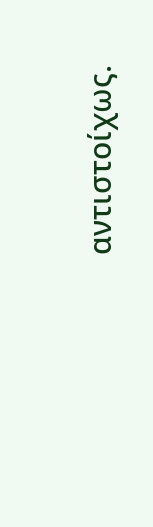αντιστοίχως.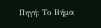Πηγή: Το Βήμα